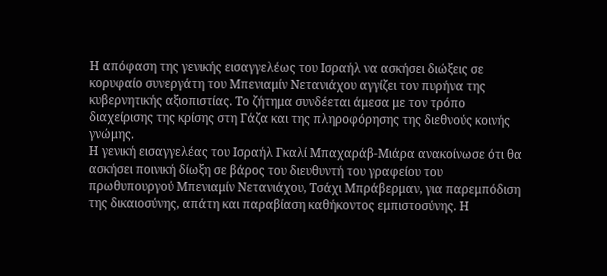Η απόφαση της γενικής εισαγγελέως του Ισραήλ να ασκήσει διώξεις σε κορυφαίο συνεργάτη του Μπενιαμίν Νετανιάχου αγγίζει τον πυρήνα της κυβερνητικής αξιοπιστίας. Το ζήτημα συνδέεται άμεσα με τον τρόπο διαχείρισης της κρίσης στη Γάζα και της πληροφόρησης της διεθνούς κοινής γνώμης.
Η γενική εισαγγελέας του Ισραήλ Γκαλί Μπαχαράβ-Μιάρα ανακοίνωσε ότι θα ασκήσει ποινική δίωξη σε βάρος του διευθυντή του γραφείου του πρωθυπουργού Μπενιαμίν Νετανιάχου, Τσάχι Μπράβερμαν, για παρεμπόδιση της δικαιοσύνης, απάτη και παραβίαση καθήκοντος εμπιστοσύνης. Η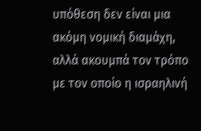υπόθεση δεν είναι μια ακόμη νομική διαμάχη, αλλά ακουμπά τον τρόπο με τον οποίο η ισραηλινή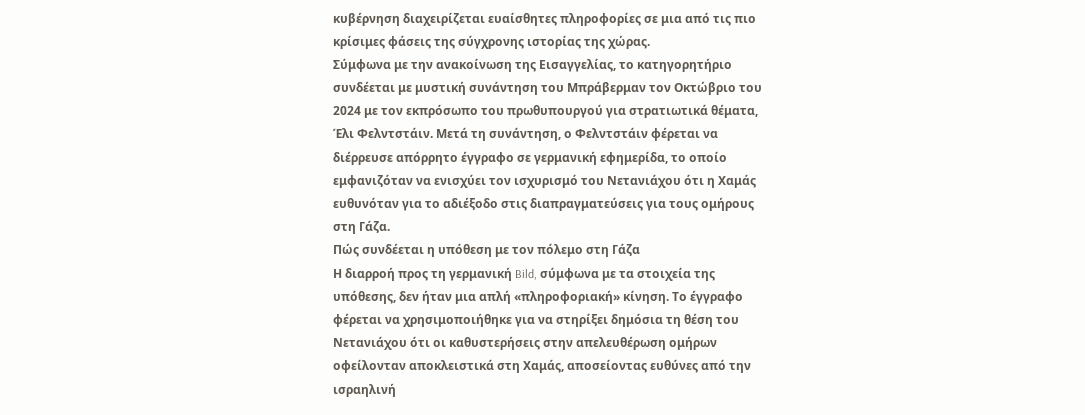κυβέρνηση διαχειρίζεται ευαίσθητες πληροφορίες σε μια από τις πιο κρίσιμες φάσεις της σύγχρονης ιστορίας της χώρας.
Σύμφωνα με την ανακοίνωση της Εισαγγελίας, το κατηγορητήριο συνδέεται με μυστική συνάντηση του Μπράβερμαν τον Οκτώβριο του 2024 με τον εκπρόσωπο του πρωθυπουργού για στρατιωτικά θέματα, Έλι Φελντστάιν. Μετά τη συνάντηση, ο Φελντστάιν φέρεται να διέρρευσε απόρρητο έγγραφο σε γερμανική εφημερίδα, το οποίο εμφανιζόταν να ενισχύει τον ισχυρισμό του Νετανιάχου ότι η Χαμάς ευθυνόταν για το αδιέξοδο στις διαπραγματεύσεις για τους ομήρους στη Γάζα.
Πώς συνδέεται η υπόθεση με τον πόλεμο στη Γάζα
Η διαρροή προς τη γερμανική Bild, σύμφωνα με τα στοιχεία της υπόθεσης, δεν ήταν μια απλή «πληροφοριακή» κίνηση. Το έγγραφο φέρεται να χρησιμοποιήθηκε για να στηρίξει δημόσια τη θέση του Νετανιάχου ότι οι καθυστερήσεις στην απελευθέρωση ομήρων οφείλονταν αποκλειστικά στη Χαμάς, αποσείοντας ευθύνες από την ισραηλινή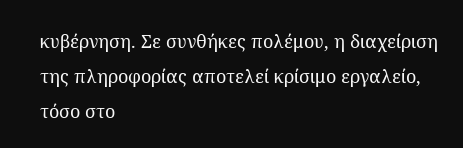κυβέρνηση. Σε συνθήκες πολέμου, η διαχείριση της πληροφορίας αποτελεί κρίσιμο εργαλείο, τόσο στο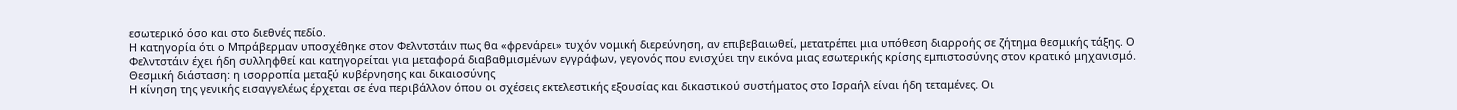εσωτερικό όσο και στο διεθνές πεδίο.
Η κατηγορία ότι ο Μπράβερμαν υποσχέθηκε στον Φελντστάιν πως θα «φρενάρει» τυχόν νομική διερεύνηση, αν επιβεβαιωθεί, μετατρέπει μια υπόθεση διαρροής σε ζήτημα θεσμικής τάξης. Ο Φελντστάιν έχει ήδη συλληφθεί και κατηγορείται για μεταφορά διαβαθμισμένων εγγράφων, γεγονός που ενισχύει την εικόνα μιας εσωτερικής κρίσης εμπιστοσύνης στον κρατικό μηχανισμό.
Θεσμική διάσταση: η ισορροπία μεταξύ κυβέρνησης και δικαιοσύνης
Η κίνηση της γενικής εισαγγελέως έρχεται σε ένα περιβάλλον όπου οι σχέσεις εκτελεστικής εξουσίας και δικαστικού συστήματος στο Ισραήλ είναι ήδη τεταμένες. Οι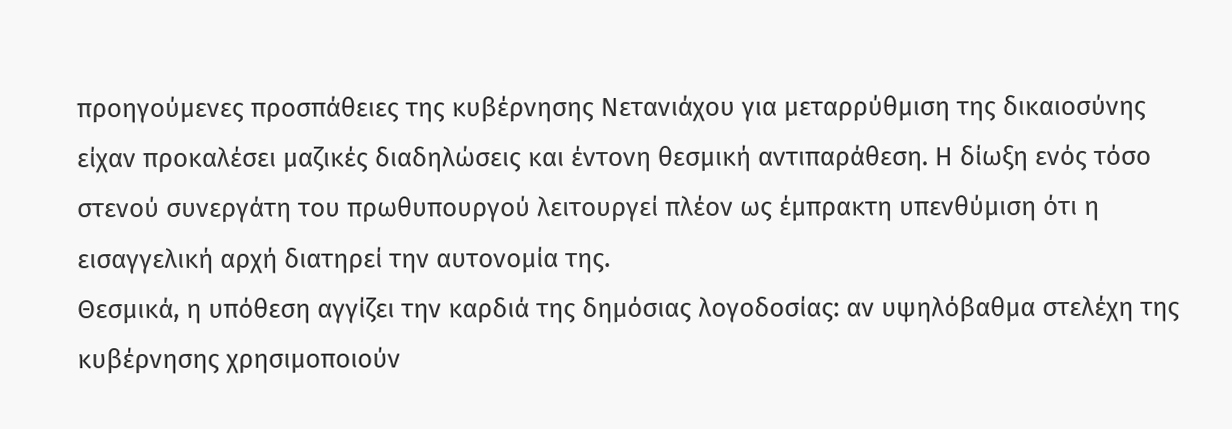προηγούμενες προσπάθειες της κυβέρνησης Νετανιάχου για μεταρρύθμιση της δικαιοσύνης είχαν προκαλέσει μαζικές διαδηλώσεις και έντονη θεσμική αντιπαράθεση. Η δίωξη ενός τόσο στενού συνεργάτη του πρωθυπουργού λειτουργεί πλέον ως έμπρακτη υπενθύμιση ότι η εισαγγελική αρχή διατηρεί την αυτονομία της.
Θεσμικά, η υπόθεση αγγίζει την καρδιά της δημόσιας λογοδοσίας: αν υψηλόβαθμα στελέχη της κυβέρνησης χρησιμοποιούν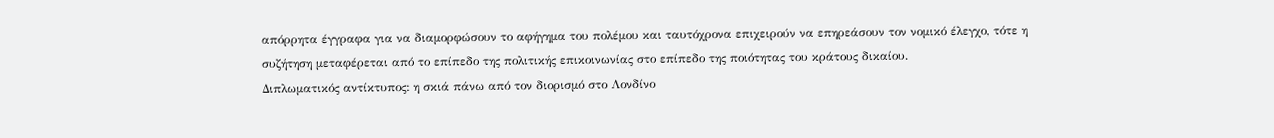απόρρητα έγγραφα για να διαμορφώσουν το αφήγημα του πολέμου και ταυτόχρονα επιχειρούν να επηρεάσουν τον νομικό έλεγχο, τότε η συζήτηση μεταφέρεται από το επίπεδο της πολιτικής επικοινωνίας στο επίπεδο της ποιότητας του κράτους δικαίου.
Διπλωματικός αντίκτυπος: η σκιά πάνω από τον διορισμό στο Λονδίνο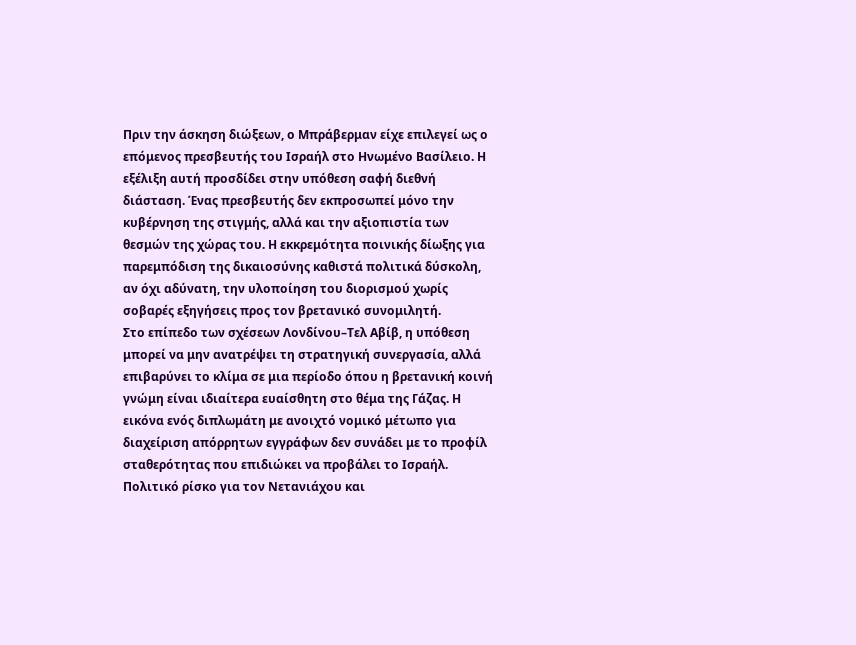Πριν την άσκηση διώξεων, ο Μπράβερμαν είχε επιλεγεί ως ο επόμενος πρεσβευτής του Ισραήλ στο Ηνωμένο Βασίλειο. Η εξέλιξη αυτή προσδίδει στην υπόθεση σαφή διεθνή διάσταση. Ένας πρεσβευτής δεν εκπροσωπεί μόνο την κυβέρνηση της στιγμής, αλλά και την αξιοπιστία των θεσμών της χώρας του. Η εκκρεμότητα ποινικής δίωξης για παρεμπόδιση της δικαιοσύνης καθιστά πολιτικά δύσκολη, αν όχι αδύνατη, την υλοποίηση του διορισμού χωρίς σοβαρές εξηγήσεις προς τον βρετανικό συνομιλητή.
Στο επίπεδο των σχέσεων Λονδίνου–Τελ Αβίβ, η υπόθεση μπορεί να μην ανατρέψει τη στρατηγική συνεργασία, αλλά επιβαρύνει το κλίμα σε μια περίοδο όπου η βρετανική κοινή γνώμη είναι ιδιαίτερα ευαίσθητη στο θέμα της Γάζας. Η εικόνα ενός διπλωμάτη με ανοιχτό νομικό μέτωπο για διαχείριση απόρρητων εγγράφων δεν συνάδει με το προφίλ σταθερότητας που επιδιώκει να προβάλει το Ισραήλ.
Πολιτικό ρίσκο για τον Νετανιάχου και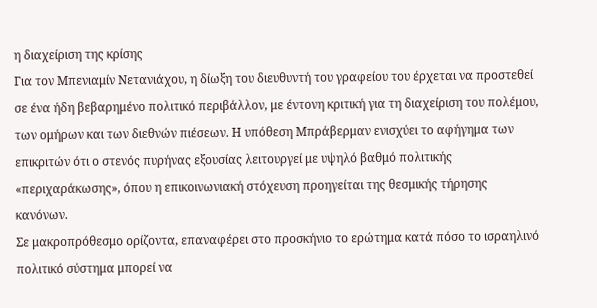η διαχείριση της κρίσης
Για τον Μπενιαμίν Νετανιάχου, η δίωξη του διευθυντή του γραφείου του έρχεται να προστεθεί σε ένα ήδη βεβαρημένο πολιτικό περιβάλλον, με έντονη κριτική για τη διαχείριση του πολέμου, των ομήρων και των διεθνών πιέσεων. Η υπόθεση Μπράβερμαν ενισχύει το αφήγημα των επικριτών ότι ο στενός πυρήνας εξουσίας λειτουργεί με υψηλό βαθμό πολιτικής «περιχαράκωσης», όπου η επικοινωνιακή στόχευση προηγείται της θεσμικής τήρησης κανόνων.
Σε μακροπρόθεσμο ορίζοντα, επαναφέρει στο προσκήνιο το ερώτημα κατά πόσο το ισραηλινό πολιτικό σύστημα μπορεί να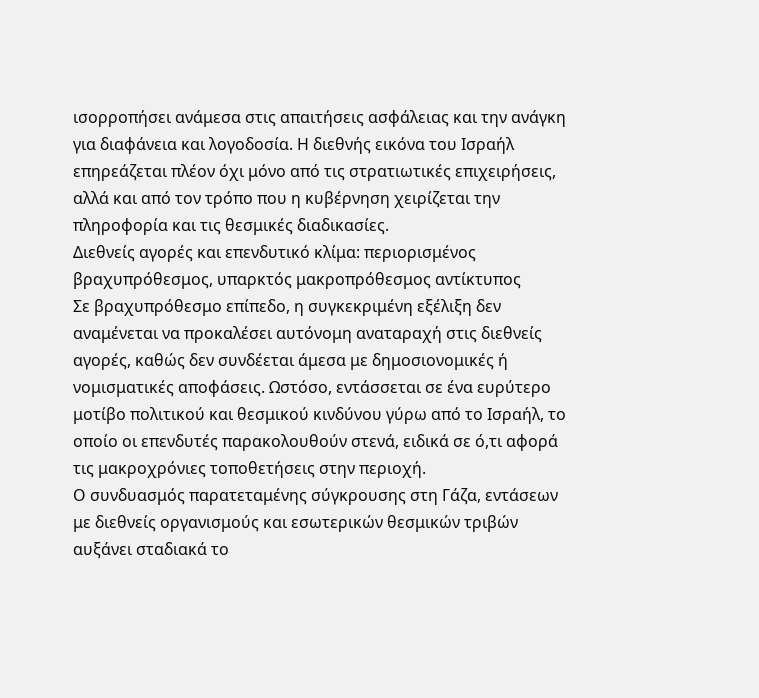ισορροπήσει ανάμεσα στις απαιτήσεις ασφάλειας και την ανάγκη για διαφάνεια και λογοδοσία. Η διεθνής εικόνα του Ισραήλ επηρεάζεται πλέον όχι μόνο από τις στρατιωτικές επιχειρήσεις, αλλά και από τον τρόπο που η κυβέρνηση χειρίζεται την πληροφορία και τις θεσμικές διαδικασίες.
Διεθνείς αγορές και επενδυτικό κλίμα: περιορισμένος βραχυπρόθεσμος, υπαρκτός μακροπρόθεσμος αντίκτυπος
Σε βραχυπρόθεσμο επίπεδο, η συγκεκριμένη εξέλιξη δεν αναμένεται να προκαλέσει αυτόνομη αναταραχή στις διεθνείς αγορές, καθώς δεν συνδέεται άμεσα με δημοσιονομικές ή νομισματικές αποφάσεις. Ωστόσο, εντάσσεται σε ένα ευρύτερο μοτίβο πολιτικού και θεσμικού κινδύνου γύρω από το Ισραήλ, το οποίο οι επενδυτές παρακολουθούν στενά, ειδικά σε ό,τι αφορά τις μακροχρόνιες τοποθετήσεις στην περιοχή.
Ο συνδυασμός παρατεταμένης σύγκρουσης στη Γάζα, εντάσεων με διεθνείς οργανισμούς και εσωτερικών θεσμικών τριβών αυξάνει σταδιακά το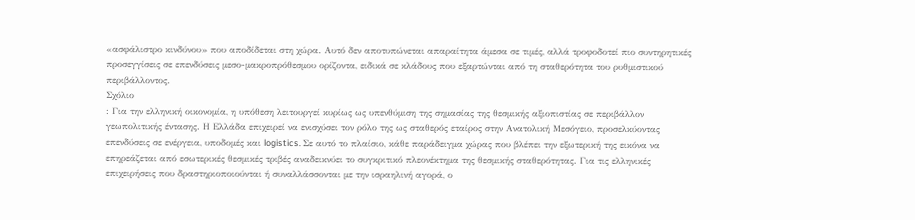«ασφάλιστρο κινδύνου» που αποδίδεται στη χώρα. Αυτό δεν αποτυπώνεται απαραίτητα άμεσα σε τιμές, αλλά τροφοδοτεί πιο συντηρητικές προσεγγίσεις σε επενδύσεις μεσο-μακροπρόθεσμου ορίζοντα, ειδικά σε κλάδους που εξαρτώνται από τη σταθερότητα του ρυθμιστικού περιβάλλοντος.
Σχόλιο
: Για την ελληνική οικονομία, η υπόθεση λειτουργεί κυρίως ως υπενθύμιση της σημασίας της θεσμικής αξιοπιστίας σε περιβάλλον γεωπολιτικής έντασης. Η Ελλάδα επιχειρεί να ενισχύσει τον ρόλο της ως σταθερός εταίρος στην Ανατολική Μεσόγειο, προσελκύοντας επενδύσεις σε ενέργεια, υποδομές και logistics. Σε αυτό το πλαίσιο, κάθε παράδειγμα χώρας που βλέπει την εξωτερική της εικόνα να επηρεάζεται από εσωτερικές θεσμικές τριβές αναδεικνύει το συγκριτικό πλεονέκτημα της θεσμικής σταθερότητας. Για τις ελληνικές επιχειρήσεις που δραστηριοποιούνται ή συναλλάσσονται με την ισραηλινή αγορά, ο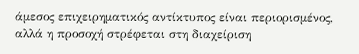άμεσος επιχειρηματικός αντίκτυπος είναι περιορισμένος, αλλά η προσοχή στρέφεται στη διαχείριση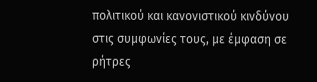πολιτικού και κανονιστικού κινδύνου στις συμφωνίες τους, με έμφαση σε ρήτρες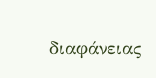διαφάνειας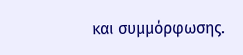και συμμόρφωσης.